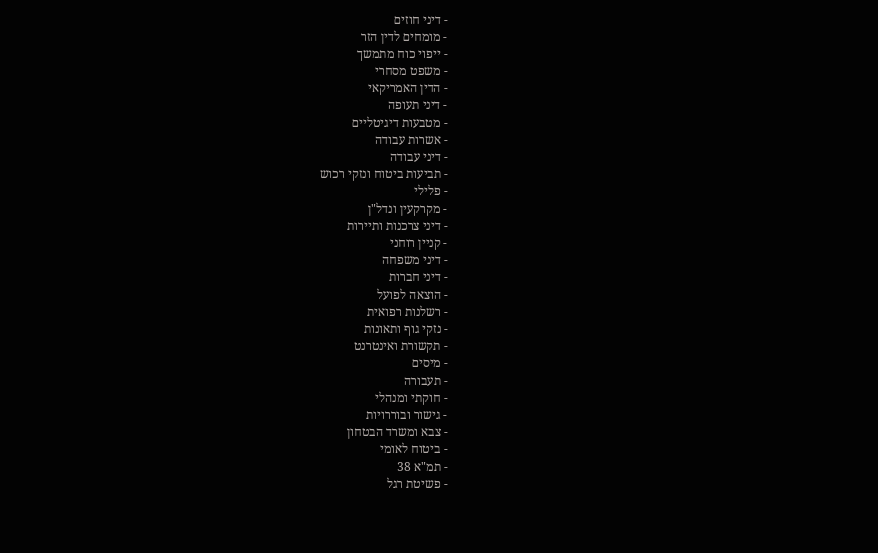- דיני חוזים
- מומחים לדין הזר
- ייפוי כוח מתמשך
- משפט מסחרי
- הדין האמריקאי
- דיני תעופה
- מטבעות דיגיטליים
- אשרות עבודה
- דיני עבודה
- תביעות ביטוח ונזקי רכוש
- פלילי
- מקרקעין ונדל"ן
- דיני צרכנות ותיירות
- קניין רוחני
- דיני משפחה
- דיני חברות
- הוצאה לפועל
- רשלנות רפואית
- נזקי גוף ותאונות
- תקשורת ואינטרנט
- מיסים
- תעבורה
- חוקתי ומנהלי
- גישור ובוררויות
- צבא ומשרד הבטחון
- ביטוח לאומי
- תמ"א 38
- פשיטת רגל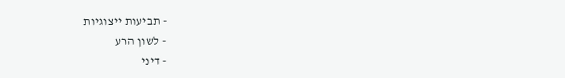- תביעות ייצוגיות
- לשון הרע
- דיני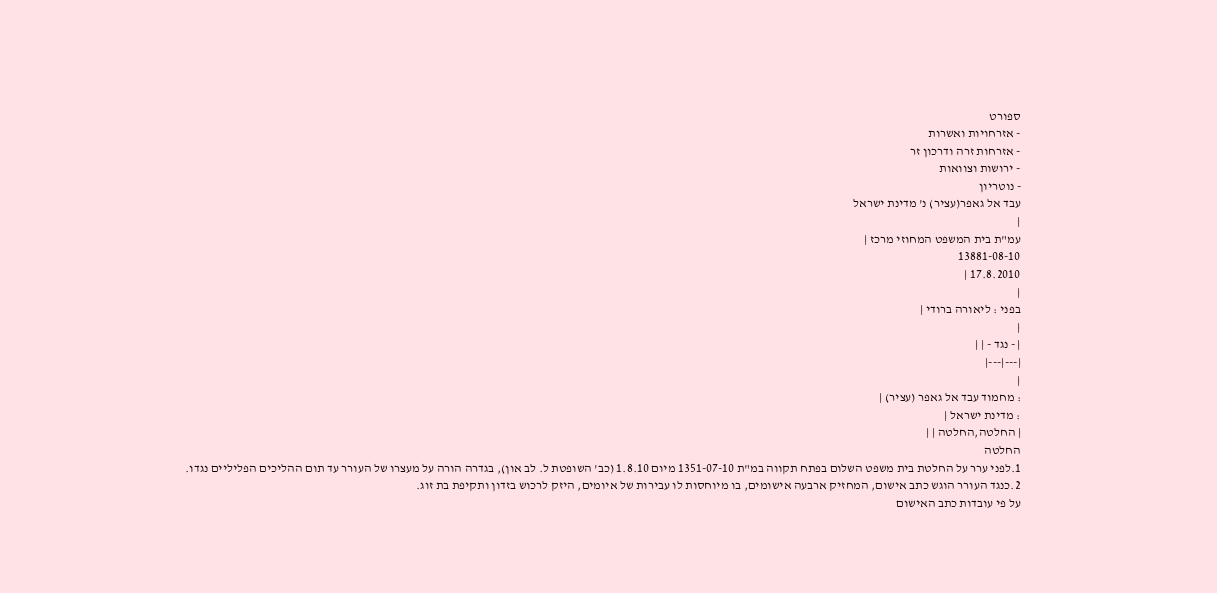ספורט
- אזרחויות ואשרות
- אזרחות זרה ודרכון זר
- ירושות וצוואות
- נוטריון
עבד אל גאפר(עציר) נ' מדינת ישראל
|
עמ"ת בית המשפט המחוזי מרכז |
13881-08-10
17.8.2010 |
|
בפני : ליאורה ברודי |
|
| - נגד - | |
|---|---|
|
: מחמוד עבד אל גאפר (עציר) |
: מדינת ישראל |
| החלטה,החלטה | |
החלטה
1.לפני ערר על החלטת בית משפט השלום בפתח תקווה במ"ת 1351-07-10 מיום 1.8.10 (כב' השופטת ל. לב און), בגדרה הורה על מעצרו של העורר עד תום ההליכים הפליליים נגדו.
2.כנגד העורר הוגש כתב אישום, המחזיק ארבעה אישומים, בו מיוחסות לו עבירות של איומים, היזק לרכוש בזדון ותקיפת בת זוג.
על פי עובדות כתב האישום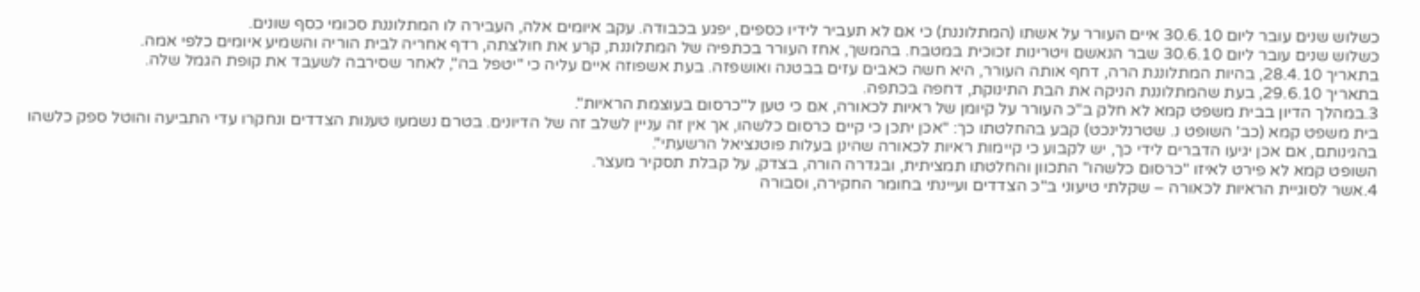כשלוש שנים עובר ליום 30.6.10 איים העורר על אשתו (המתלוננת) כי אם לא תעביר לידיו כספים, יפגע בכבודה. עקב איומים אלה, העבירה לו המתלוננת סכומי כסף שונים.
כשלוש שנים עובר ליום 30.6.10 שבר הנאשם ויטרינות זכוכית במטבח. בהמשך, אחז העורר בכתפיה של המתלוננת, קרע את חולצתה, רדף אחריה לבית הוריה והשמיע איומים כלפי אמה.
בתאריך 28.4.10, בהיות המתלוננת הרה, דחף אותה העורר, היא חשה כאבים עזים בבטנה ואושפזה. בעת אשפוזה איים עליה כי "יטפל בה", לאחר שסירבה לשעבד את קופת הגמל שלה.
בתאריך 29.6.10, בעת שהמתלוננת הניקה את הבת התינוקת, דחפה בכתפה.
3.במהלך הדיון בבית משפט קמא לא חלק ב"כ העורר על קיומן של ראיות לכאורה, אם כי טען ל"כרסום בעוצמת הראיות".
בית משפט קמא (כב' השופט נ. שטרנלינכט) קבע בהחלטתו כך: "אכן יתכן כי קיים כרסום כלשהו, אך אין זה עניין לשלב זה של הדיונים. בטרם נשמעו טענות הצדדים ונחקרו עדי התביעה והוטל ספק כלשהו בהגינותם, אם אכן יגיעו הדברים לידי כך, יש לקבוע כי קיימות ראיות לכאורה שהינן בעלות פוטנציאל הרשעתי".
השופט קמא לא פירט לאיזו "כרסום כלשהו" התכוון והחלטתו תמציתית, ובגדרה הורה, בצדק, על קבלת תסקיר מעצר.
4.אשר לסוגיית הראיות לכאורה – שקלתי טיעוני ב"כ הצדדים ועיינתי בחומר החקירה, וסבורה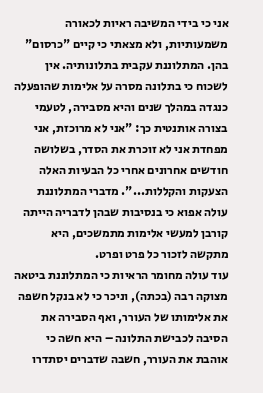אני כי בידי המשיבה ראיות לכאורה משמעותיות, ולא מצאתי כי קיים "כרסום" בהן. המתלוננת עקבית בתלונותיה. אין לשכוח כי בתלונה מסרה על אלימות שהופעלה כנגדה במהלך שנים והיא מסבירה, לטעמי בצורה אותנטית כך: "אני לא מרוכזת, אני מפחדת אני לא זוכרת את הסדר, בשלושה חודשים אחרונים אחרי כל הבעיות האלה הצעקות והקללות...". מדברי המתלוננת עולה אפוא כי בנסיבות שבהן לדבריה הייתה קורבן למעשי אלימות מתמשכים, היא מתקשה לזכור כל פרט ופרט.
עוד עולה מחומר הראיות כי המתלוננת ביטאה מצוקה רבה (בכתה), וניכר כי לא בנקל חשפה את אלימותו של העורר, ואף הסבירה את הסיבה לכבישת התלונה – היא חשה כי אוהבת את העורר, חשבה שדברים יסתדרו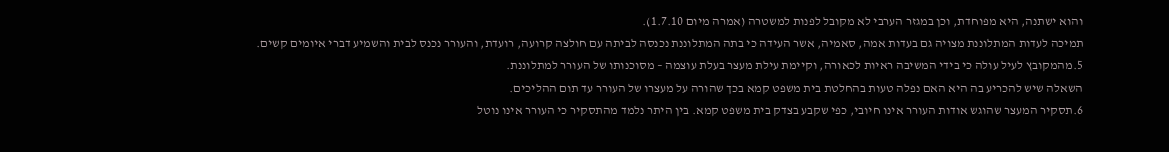והוא ישתנה, היא מפוחדת, וכן במגזר הערבי לא מקובל לפנות למשטרה (אמרה מיום 1.7.10).
תמיכה לעדות המתלוננת מצויה גם בעדות אמה, סאמיה, אשר העידה כי בתה המתלוננת נכנסה לביתה עם חולצה קרועה, רועדת, והעורר נכנס לבית והשמיע דברי איומים קשים.
5.מהמקובץ לעיל עולה כי בידי המשיבה ראיות לכאורה, וקיימת עילת מעצר בעלת עוצמה – מסוכנותו של העורר למתלוננת.
השאלה שיש להכריע בה היא האם נפלה טעות בהחלטת בית משפט קמא בכך שהורה על מעצרו של העורר עד תום ההליכים.
6.תסקיר המעצר שהוגש אודות העורר אינו חיובי, כפי שקבע בצדק בית משפט קמא. בין היתר נלמד מהתסקיר כי העורר אינו נוטל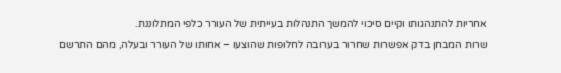אחריות להתנהגותו וקיים סיכוי להמשך התנהלות בעייתית של העורר כלפי המתלוננת.
שרות המבחן בדק אפשרות שחרור בערובה לחלופות שהוצעו – אחותו של העורר ובעלה, מהם התרשם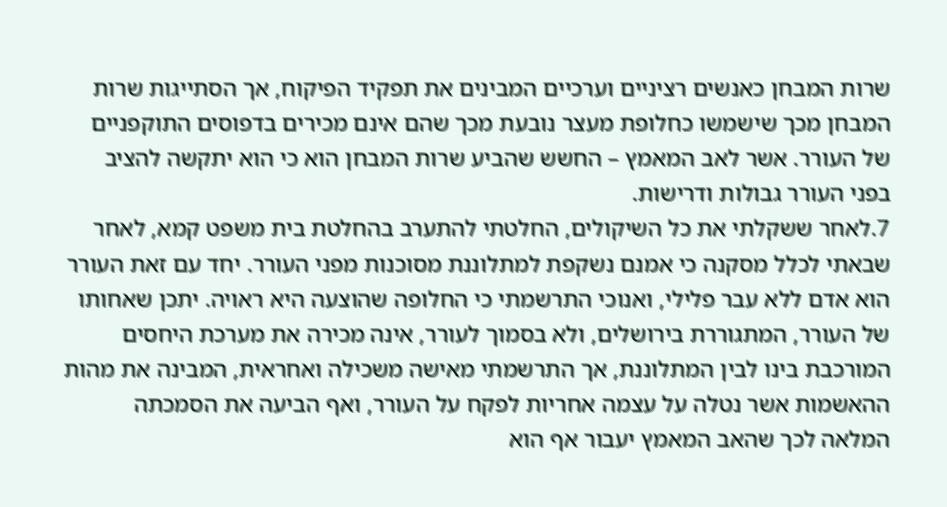שרות המבחן כאנשים רציניים וערכיים המבינים את תפקיד הפיקוח, אך הסתייגות שרות המבחן מכך שישמשו כחלופת מעצר נובעת מכך שהם אינם מכירים בדפוסים התוקפניים של העורר. אשר לאב המאמץ – החשש שהביע שרות המבחן הוא כי הוא יתקשה להציב בפני העורר גבולות ודרישות.
7.לאחר ששקלתי את כל השיקולים, החלטתי להתערב בהחלטת בית משפט קמא, לאחר שבאתי לכלל מסקנה כי אמנם נשקפת למתלוננת מסוכנות מפני העורר. יחד עם זאת העורר הוא אדם ללא עבר פלילי, ואנוכי התרשמתי כי החלופה שהוצעה היא ראויה. יתכן שאחותו של העורר, המתגוררת בירושלים, ולא בסמוך לעורר, אינה מכירה את מערכת היחסים המורכבת בינו לבין המתלוננת, אך התרשמתי מאישה משכילה ואחראית, המבינה את מהות ההאשמות אשר נטלה על עצמה אחריות לפקח על העורר, ואף הביעה את הסמכתה המלאה לכך שהאב המאמץ יעבור אף הוא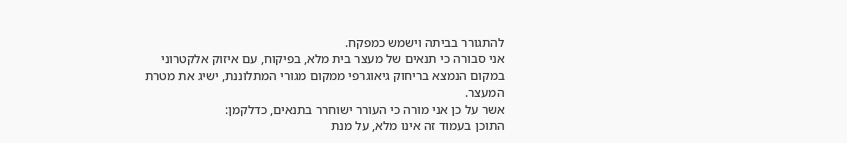להתגורר בביתה וישמש כמפקח.
אני סבורה כי תנאים של מעצר בית מלא, בפיקוח, עם איזוק אלקטרוני במקום הנמצא בריחוק גיאוגרפי ממקום מגורי המתלוננת, ישיג את מטרת המעצר.
אשר על כן אני מורה כי העורר ישוחרר בתנאים, כדלקמן:
התוכן בעמוד זה אינו מלא, על מנת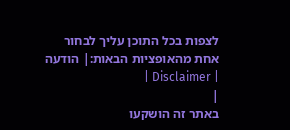לצפות בכל התוכן עליך לבחור אחת מהאופציות הבאות:| הודעה | Disclaimer |
|
באתר זה הושקעו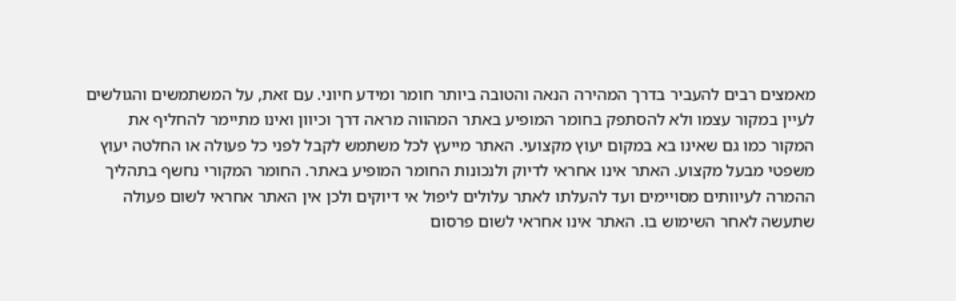מאמצים רבים להעביר בדרך המהירה הנאה והטובה ביותר חומר ומידע חיוני. עם זאת, על המשתמשים והגולשים לעיין במקור עצמו ולא להסתפק בחומר המופיע באתר המהווה מראה דרך וכיוון ואינו מתיימר להחליף את המקור כמו גם שאינו בא במקום יעוץ מקצועי. האתר מייעץ לכל משתמש לקבל לפני כל פעולה או החלטה יעוץ משפטי מבעל מקצוע. האתר אינו אחראי לדיוק ולנכונות החומר המופיע באתר. החומר המקורי נחשף בתהליך ההמרה לעיוותים מסויימים ועד להעלתו לאתר עלולים ליפול אי דיוקים ולכן אין האתר אחראי לשום פעולה שתעשה לאחר השימוש בו. האתר אינו אחראי לשום פרסום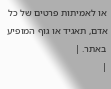או לאמיתות פרטים של כל אדם, תאגיד או גוף המופיע באתר. |
|